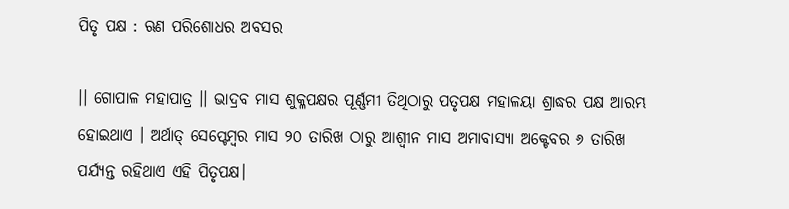ପିତୃ ପକ୍ଷ : ଋଣ ପରିଶୋଧର ଅବସର

।। ଗୋପାଳ ମହାପାତ୍ର ।। ଭାଦ୍ରବ ମାସ ଶୁକ୍ଳପକ୍ଷର ପୂର୍ଣ୍ଣମୀ ତିଥିଠାରୁ ପତୃପକ୍ଷ ମହାଳୟା ଶ୍ରାଦ୍ଧର ପକ୍ଷ ଆରମ୍ଭ ହୋଇଥାଏ । ଅର୍ଥାତ୍ ସେପ୍ଟେମ୍ବର ମାସ ୨୦ ତାରିଖ ଠାରୁ ଆଶ୍ୱୀନ ମାସ ଅମାବାସ୍ୟା ଅକ୍ଟେବର ୬ ତାରିଖ ପର୍ଯ୍ୟନ୍ତ ରହିଥାଏ ଏହି ପିତୃପକ୍ଷ।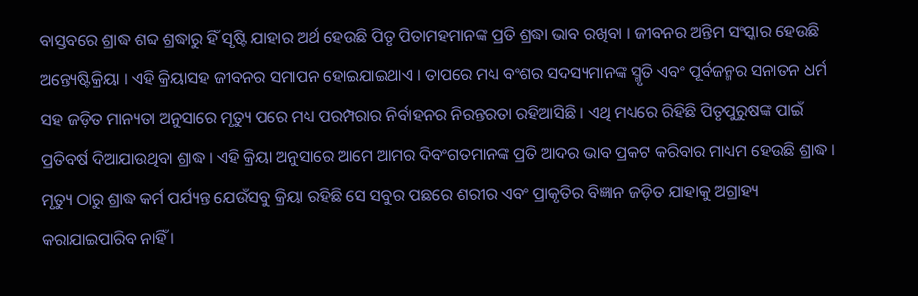ବାସ୍ତବରେ ଶ୍ରାଦ୍ଧ ଶବ୍ଦ ଶ୍ରଦ୍ଧାରୁ ହିଁ ସୃଷ୍ଟି ଯାହାର ଅର୍ଥ ହେଉଛି ପିତୃ ପିତାମହମାନଙ୍କ ପ୍ରତି ଶ୍ରଦ୍ଧା ଭାବ ରଖିବା । ଜୀବନର ଅନ୍ତିମ ସଂସ୍କାର ହେଉଛି ଅନ୍ତ୍ୟେଷ୍ଟିକ୍ରିୟା । ଏହି କ୍ରିୟାସହ ଜୀବନର ସମାପନ ହୋଇଯାଇଥାଏ । ତାପରେ ମଧ୍ୟ ବଂଶର ସଦସ୍ୟମାନଙ୍କ ସ୍ମୃତି ଏବଂ ପୂର୍ବଜନ୍ମର ସନାତନ ଧର୍ମ ସହ ଜଡ଼ିତ ମାନ୍ୟତା ଅନୁସାରେ ମୃତ୍ୟୁ ପରେ ମଧ୍ୟ ପରମ୍ପରାର ନିର୍ବାହନର ନିରନ୍ତରତା ରହିଆସିଛି । ଏଥି ମଧ୍ୟରେ ରିହିଛି ପିତୃପୁରୁଷଙ୍କ ପାଇଁ ପ୍ରତିବର୍ଷ ଦିଆଯାଉଥିବା ଶ୍ରାଦ୍ଧ । ଏହି କ୍ରିୟା ଅନୁସାରେ ଆମେ ଆମର ଦିବଂଗତମାନଙ୍କ ପ୍ରତି ଆଦର ଭାବ ପ୍ରକଟ କରିବାର ମାଧ୍ୟମ ହେଉଛି ଶ୍ରାଦ୍ଧ । ମୃତ୍ୟୁ ଠାରୁ ଶ୍ରାଦ୍ଧ କର୍ମ ପର୍ଯ୍ୟନ୍ତ ଯେଉଁସବୁ କ୍ରିୟା ରହିଛି ସେ ସବୁର ପଛରେ ଶରୀର ଏବଂ ପ୍ରାକୃତିର ବିଜ୍ଞାନ ଜଡ଼ିତ ଯାହାକୁ ଅଗ୍ରାହ୍ୟ କରାଯାଇପାରିବ ନାହିଁ ।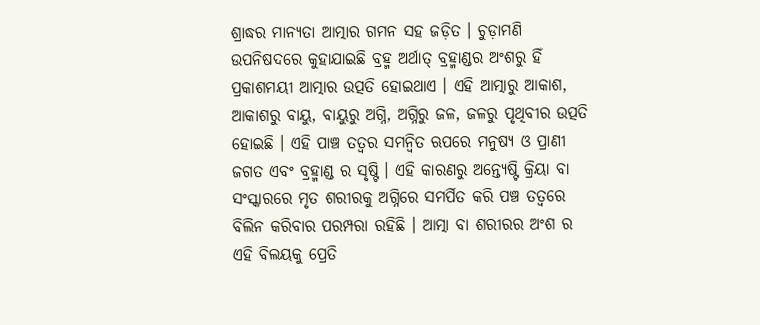ଶ୍ରାଦ୍ଧର ମାନ୍ୟତା ଆତ୍ମାର ଗମନ ସହ ଜଡ଼ିତ । ଚୁଡ଼ାମଣି ଉପନିଷଦରେ କୁହାଯାଇଛି ବ୍ରହ୍ମ ଅର୍ଥାତ୍ ବ୍ରହ୍ମାଣ୍ଡର ଅଂଶରୁ ହିଁ ପ୍ରକାଶମୟୀ ଆତ୍ମାର ଉତ୍ପତି ହୋଇଥାଏ । ଏହି ଆତ୍ମାରୁ ଆକାଶ, ଆକାଶରୁ ବାୟୁ, ବାୟୁରୁ ଅଗ୍ନି, ଅଗ୍ନିରୁ ଜଳ, ଜଳରୁ ପୃଥିବୀର ଉତ୍ପତି ହୋଇଛି । ଏହି ପାଞ୍ଚ ତତ୍ୱର ସମନ୍ୱିତ ଋପରେ ମନୁଷ୍ୟ ଓ ପ୍ରାଣୀ ଜଗତ ଏବଂ ବ୍ରହ୍ମାଣ୍ଡ ର ସୃଷ୍ଟି । ଏହି କାରଣରୁ ଅନ୍ତ୍ୟେଷ୍ଟି କ୍ରିୟା ବା ସଂସ୍କାରରେ ମୃତ ଶରୀରକୁ ଅଗ୍ନିରେ ସମର୍ପିତ କରି ପଞ୍ଚ ତତ୍ୱରେ ବିଲିନ କରିବାର ପରମ୍ପରା ରହିଛି । ଆତ୍ମା ବା ଶରୀରର ଅଂଶ ର ଏହି ବିଲୟକୁ ପ୍ରେତି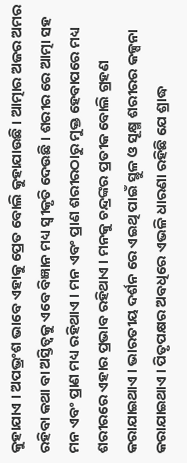କୁହାଯାଏ । ଅପଭ୍ରଂଶ ଭାବେ ଏହାକୁ ପ୍ରେତ ବୋଲି କୁହାଯାଉଛି । ଆତ୍ମାର ଅଜର ଅମର ରହିବା କଥା ବା ଅସ୍ତିତ୍ୱକୁ ଏବେ ବିଜ୍ଞାନ ମଧ୍ୟ ସ୍ୱୀକୃତି ଦେଉଛି । ଶରୀର ରେ ଆତ୍ମା ସହ ମନ ଏବଂ ପ୍ରାଣ ମଧ୍ୟ ରହିଥାଏ । ମନ ଏବଂ ପ୍ରାଣ ଶରୀରଠାରୁ ମୁକ୍ତ ହେବାପରେ ମଧ୍ୟ ଶରୀରରେ ଏହାର ପ୍ରଭାବ ରହିଥାଏ । ମନକୁ ଚନ୍ଦ୍ରଙ୍କର ପ୍ରତୀକ ବୋଲି ଗ୍ରହଣ କରାଯାଇଥାଏ । ଭାରତୀୟ ଦର୍ଶନ ରେ ଏଇଥି ପାଇଁ ସ୍ଥୁଳ ଓ ସୂକ୍ଷ୍ମ ଶରୀରର କଳ୍ପନା କରାଯାଇଥାଏ । ପିତୃପକ୍ଷର ଅବଧିରେ ଏଭଳି ଧାରଣା ରହିଛି ଯେ ଶ୍ରାଦ୍ଧ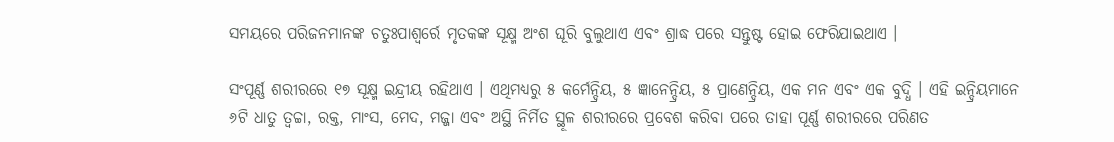ସମୟରେ ପରିଜନମାନଙ୍କ ଚତୁଃପାଶ୍ୱର୍ରେ ମୃତକଙ୍କ ସୂକ୍ଷ୍ମ ଅଂଶ ଘୂରି ବୁଲୁଥାଏ ଏବଂ ଶ୍ରାଦ୍ଧ ପରେ ସନ୍ତୁଷ୍ଟ ହୋଇ ଫେରିଯାଇଥାଏ ।

ସଂପୂର୍ଣ୍ଣ ଶରୀରରେ ୧୭ ସୂକ୍ଷ୍ମ ଇନ୍ଦ୍ରୀୟ ରହିଥାଏ । ଏଥିମଧ୍ୟରୁ ୫ କର୍ମେନ୍ଦ୍ରିୟ, ୫ ଜ୍ଞାନେନ୍ଦ୍ରିୟ, ୫ ପ୍ରାଣେନ୍ଦ୍ରିୟ, ଏକ ମନ ଏବଂ ଏକ ବୁଦ୍ଧି । ଏହି ଇନ୍ଦ୍ରିୟମାନେ ୬ଟି ଧାତୁ ତ୍ୱଚ୍ଚା, ରକ୍ତ, ମାଂସ, ମେଦ, ମଜ୍ଜା ଏବଂ ଅସ୍ଥି ନିର୍ମିତ ସ୍ଥୂଳ ଶରୀରରେ ପ୍ରବେଶ କରିବା ପରେ ତାହା ପୂର୍ଣ୍ଣ ଶରୀରରେ ପରିଣତ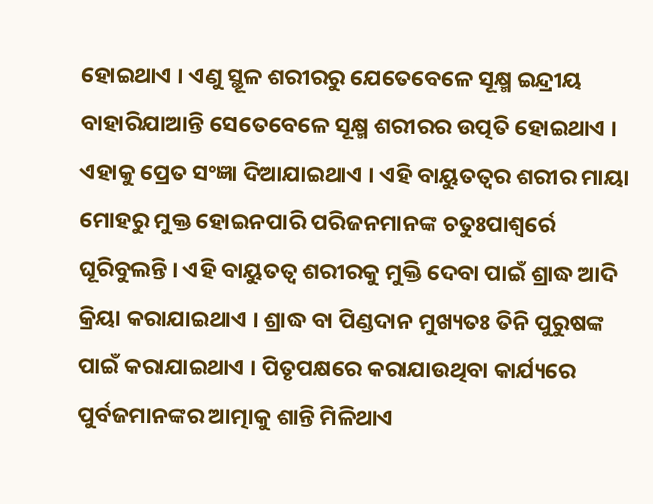ହୋଇଥାଏ । ଏଣୁ ସ୍ଥୂଳ ଶରୀରରୁ ଯେତେବେଳେ ସୂକ୍ଷ୍ମ ଇନ୍ଦ୍ରୀୟ ବାହାରିଯାଆନ୍ତି ସେତେବେଳେ ସୂକ୍ଷ୍ମ ଶରୀରର ଉତ୍ପତି ହୋଇଥାଏ । ଏହାକୁ ପ୍ରେତ ସଂଜ୍ଞା ଦିଆଯାଇଥାଏ । ଏହି ବାୟୁତତ୍ୱର ଶରୀର ମାୟା ମୋହରୁ ମୁକ୍ତ ହୋଇନପାରି ପରିଜନମାନଙ୍କ ଚତୁଃପାଶ୍ୱର୍ରେ ଘୂରିବୁଲନ୍ତି । ଏହି ବାୟୁତତ୍ୱ ଶରୀରକୁ ମୁକ୍ତି ଦେବା ପାଇଁ ଶ୍ରାଦ୍ଧ ଆଦି କ୍ରିୟା କରାଯାଇଥାଏ । ଶ୍ରାଦ୍ଧ ବା ପିଣ୍ଡଦାନ ମୁଖ୍ୟତଃ ତିନି ପୁରୁଷଙ୍କ ପାଇଁ କରାଯାଇଥାଏ । ପିତୃପକ୍ଷରେ କରାଯାଉଥିବା କାର୍ଯ୍ୟରେ ପୁର୍ବଜମାନଙ୍କର ଆତ୍ମାକୁ ଶାନ୍ତି ମିଳିଥାଏ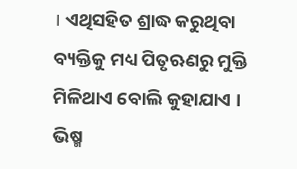। ଏଥିସହିତ ଶ୍ରାଦ୍ଧ କରୁଥିବା ବ୍ୟକ୍ତିକୁ ମଧ୍ୟ ପିତୃଋଣରୁ ମୁକ୍ତି ମିଳିଥାଏ ବୋଲି କୁହାଯାଏ । ଭିଷ୍ମ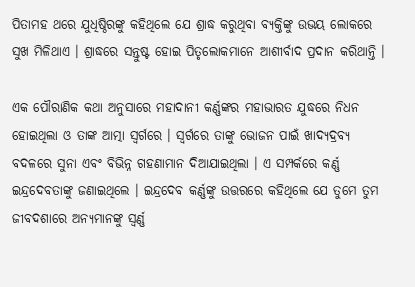ପିତାମହ ଥରେ ଯୁଧିଷ୍ଠିରଙ୍କୁ କହିଥିଲେ ଯେ ଶ୍ରାଦ୍ଧ କରୁଥିବା ବ୍ୟକ୍ତିଙ୍କୁ ଉଭୟ ଲୋକରେ ସୁଖ ମିଳିଥାଏ । ଶ୍ରାଦ୍ଧରେ ସନ୍ତୁଷ୍ଟ ହୋଇ ପିତୃଲୋକମାନେ ଆଶୀର୍ବାଦ ପ୍ରଦାନ କରିଥାନ୍ତି ।

ଏକ ପୌରାଣିକ କଥା ଅନୁସାରେ ମହାଦାନୀ କର୍ଣ୍ଣଙ୍କର ମହାଭାରତ ଯୁଦ୍ଧରେ ନିଧନ ହୋଇଥିଲା ଓ ତାଙ୍କ ଆତ୍ମା ସ୍ୱର୍ଗରେ । ସ୍ୱର୍ଗରେ ତାଙ୍କୁ ଭୋଜନ ପାଇଁ ଖାଦ୍ୟଦ୍ରବ୍ୟ ବଦଳରେ ସୁନା ଏବଂ ବିଭିନ୍ନ ଗହଣାମାନ ଦିଆଯାଇଥିଲା । ଏ ସମ୍ପର୍କରେ କର୍ଣ୍ଣ ଇନ୍ଦ୍ରଦେବତାଙ୍କୁ ଜଣାଇଥିଲେ । ଇନ୍ଦ୍ରଦେବ କର୍ଣ୍ଣଙ୍କୁ ଉତ୍ତରରେ କହିଥିଲେ ଯେ ତୁମେ ତୁମ ଜୀବଦଶାରେ ଅନ୍ୟମାନଙ୍କୁ ସ୍ୱର୍ଣ୍ଣ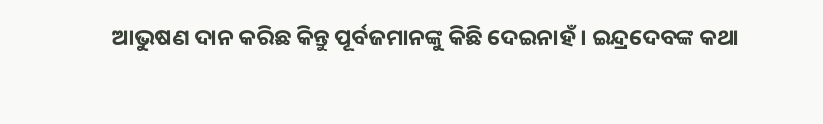ଆଭୁଷଣ ଦାନ କରିଛ କିନ୍ତୁ ପୂର୍ବଜମାନଙ୍କୁ କିଛି ଦେଇନାହଁ । ଇନ୍ଦ୍ରଦେବଙ୍କ କଥା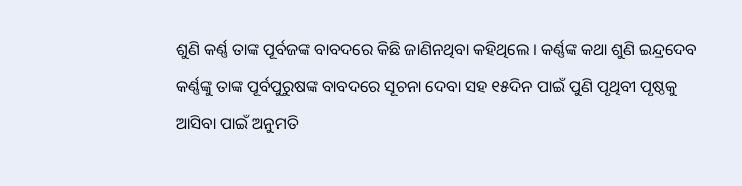ଶୁଣି କର୍ଣ୍ଣ ତାଙ୍କ ପୂର୍ବଜଙ୍କ ବାବଦରେ କିଛି ଜାଣିନଥିବା କହିଥିଲେ । କର୍ଣ୍ଣଙ୍କ କଥା ଶୁଣି ଇନ୍ଦ୍ରଦେବ କର୍ଣ୍ଣଙ୍କୁ ତାଙ୍କ ପୂର୍ବପୁରୁଷଙ୍କ ବାବଦରେ ସୂଚନା ଦେବା ସହ ୧୫ଦିନ ପାଇଁ ପୁଣି ପୃଥିବୀ ପୃଷ୍ଠକୁ ଆସିବା ପାଇଁ ଅନୁମତି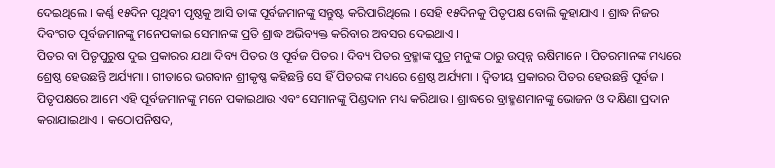ଦେଇଥିଲେ । କର୍ଣ୍ଣ ୧୫ଦିନ ପୃଥିବୀ ପୃଷ୍ଠକୁ ଆସି ତାଙ୍କ ପୂର୍ବଜମାନଙ୍କୁ ସନ୍ତୁଷ୍ଟ କରିପାରିଥିଲେ । ସେହି ୧୫ଦିନକୁ ପିତୃପକ୍ଷ ବୋଲି କୁହାଯାଏ । ଶ୍ରାଦ୍ଧ ନିଜର ଦିବଂଗତ ପୂର୍ବଜମାନଙ୍କୁ ମନେପକାଇ ସେମାନଙ୍କ ପ୍ରତି ଶ୍ରାଦ୍ଧ ଅଭିବ୍ୟକ୍ତ କରିବାର ଅବସର ଦେଇଥାଏ ।
ପିତର ବା ପିତୃପୁରୁଷ ଦୁଇ ପ୍ରକାରର ଯଥା ଦିବ୍ୟ ପିତର ଓ ପୂର୍ବଜ ପିତର । ଦିବ୍ୟ ପିତର ବ୍ରହ୍ମାଙ୍କ ପୁତ୍ର ମନୁଙ୍କ ଠାରୁ ଉତ୍ପନ୍ନ ଋଷିମାନେ । ପିତରମାନଙ୍କ ମଧ୍ୟରେ ଶ୍ରେଷ୍ଠ ହେଉଛନ୍ତି ଅର୍ଯ୍ୟମା । ଗୀତାରେ ଭଗବାନ ଶ୍ରୀକୃଷ୍ଣ କହିଛନ୍ତି ସେ ହିଁ ପିତରଙ୍କ ମଧ୍ୟରେ ଶ୍ରେଷ୍ଠ ଅର୍ଯ୍ୟମା । ଦ୍ୱିତୀୟ ପ୍ରକାରର ପିତର ହେଉଛନ୍ତି ପୂର୍ବଜ । ପିତୃପକ୍ଷରେ ଆମେ ଏହି ପୂର୍ବଜମାନଙ୍କୁ ମନେ ପକାଇଥାଉ ଏବଂ ସେମାନଙ୍କୁ ପିଣ୍ଡଦାନ ମଧ୍ୟ କରିଥାଉ । ଶ୍ରାଦ୍ଧରେ ବ୍ରାହ୍ମଣମାନଙ୍କୁ ଭୋଜନ ଓ ଦକ୍ଷିଣା ପ୍ରଦାନ କରାଯାଇଥାଏ । କଠୋପନିଷଦ,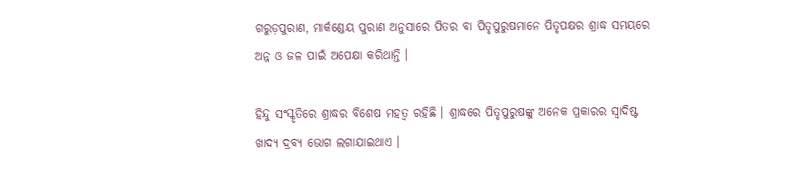ଗରୁଡ଼ପୁରାଣ, ମାର୍କଣ୍ଡେୟ ପୁରାଣ ଅନୁସାରେ ପିତର ବା ପିତୃପୁରୁଷମାନେ ପିତୃପକ୍ଷର ଶ୍ରାଦ୍ଧ ସମୟରେ ଅନ୍ନ ଓ ଜଳ ପାଇଁ ଅପେକ୍ଷା କରିଥାନ୍ତି ।

ହିନ୍ଦୁ ସଂସ୍କୃତିରେ ଶ୍ରାଦ୍ଧର ବିଶେଷ ମହତ୍ୱ ରହିଛି । ଶ୍ରାଦ୍ଧରେ ପିତୃପୁରୁଷଙ୍କୁ ଅନେକ ପ୍ରକାରର ସ୍ୱାଦିଷ୍ଟ ଖାଦ୍ୟ ଦ୍ରବ୍ୟ ଭୋଗ ଲଗାଯାଇଥାଏ ।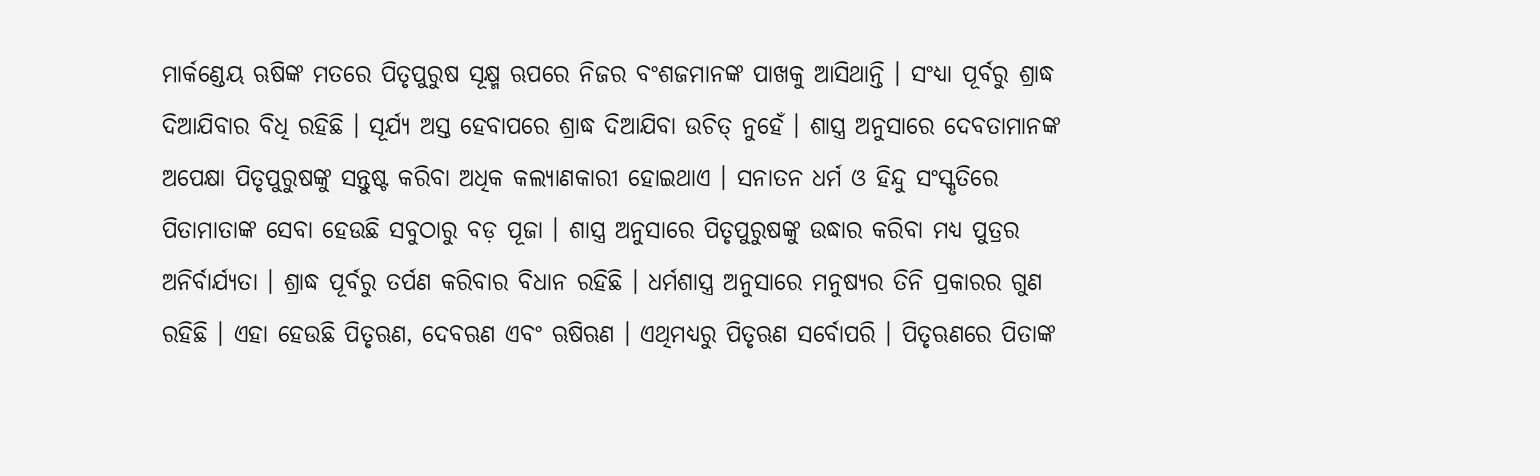ମାର୍କଣ୍ଡେୟ ଋଷିଙ୍କ ମତରେ ପିତୃପୁରୁଷ ସୂକ୍ଷ୍ମ ଋପରେ ନିଜର ବଂଶଜମାନଙ୍କ ପାଖକୁ ଆସିଥାନ୍ତି । ସଂଧ୍ୟା ପୂର୍ବରୁ ଶ୍ରାଦ୍ଧ ଦିଆଯିବାର ବିଧି ରହିଛି । ସୂର୍ଯ୍ୟ ଅସ୍ତ ହେବାପରେ ଶ୍ରାଦ୍ଧ ଦିଆଯିବା ଉଚିତ୍ ନୁହେଁ । ଶାସ୍ତ୍ର ଅନୁସାରେ ଦେବତାମାନଙ୍କ ଅପେକ୍ଷା ପିତୃପୁରୁଷଙ୍କୁ ସନ୍ତୁଷ୍ଟ କରିବା ଅଧିକ କଲ୍ୟାଣକାରୀ ହୋଇଥାଏ । ସନାତନ ଧର୍ମ ଓ ହିନ୍ଦୁ ସଂସ୍କୃତିରେ ପିତାମାତାଙ୍କ ସେବା ହେଉଛି ସବୁଠାରୁ ବଡ଼ ପୂଜା । ଶାସ୍ତ୍ର ଅନୁସାରେ ପିତୃପୁରୁଷଙ୍କୁ ଉଦ୍ଧାର କରିବା ମଧ୍ୟ ପୁତ୍ରର ଅନିର୍ବାର୍ଯ୍ୟତା । ଶ୍ରାଦ୍ଧ ପୂର୍ବରୁ ତର୍ପଣ କରିବାର ବିଧାନ ରହିଛି । ଧର୍ମଶାସ୍ତ୍ର ଅନୁସାରେ ମନୁଷ୍ୟର ତିନି ପ୍ରକାରର ଗୁଣ ରହିଛି । ଏହା ହେଉଛି ପିତୃଋଣ, ଦେବଋଣ ଏବଂ ଋଷିଋଣ । ଏଥିମଧ୍ୟରୁ ପିତୃଋଣ ସର୍ବୋପରି । ପିତୃଋଣରେ ପିତାଙ୍କ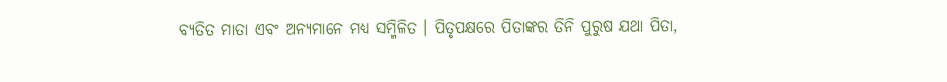ବ୍ୟତିତ ମାତା ଏବଂ ଅନ୍ୟମାନେ ମଧ୍ୟ ସମ୍ମିଳିତ । ପିତୃପକ୍ଷରେ ପିତାଙ୍କର ତିନି ପୁରୁଷ ଯଥା ପିତା,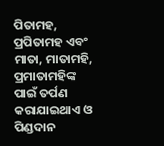ପିତାମହ, ପ୍ରପିତାମହ ଏବଂ ମାତା, ମାତାମହି, ପ୍ରମାତାମହିଙ୍କ ପାଇଁ ତର୍ପଣ କରାଯାଇଥାଏ ଓ ପିଣ୍ଡଦାନ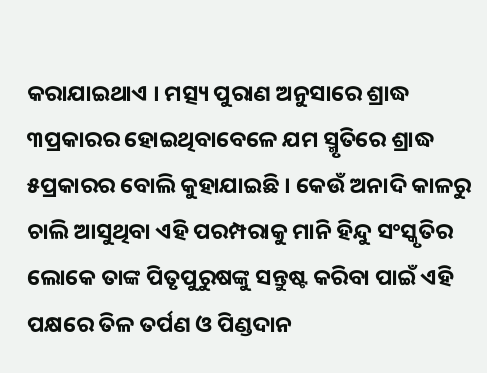କରାଯାଇଥାଏ । ମତ୍ସ୍ୟ ପୁରାଣ ଅନୁସାରେ ଶ୍ରାଦ୍ଧ ୩ପ୍ରକାରର ହୋଇଥିବାବେଳେ ଯମ ସ୍ମୃତିରେ ଶ୍ରାଦ୍ଧ ୫ପ୍ରକାରର ବୋଲି କୁହାଯାଇଛି । କେଉଁ ଅନାଦି କାଳରୁ ଚାଲି ଆସୁଥିବା ଏହି ପରମ୍ପରାକୁ ମାନି ହିନ୍ଦୁ ସଂସ୍କୃତିର ଲୋକେ ତାଙ୍କ ପିତୃପୁରୁଷଙ୍କୁ ସନ୍ତୁଷ୍ଟ କରିବା ପାଇଁ ଏହି ପକ୍ଷରେ ତିଳ ତର୍ପଣ ଓ ପିଣ୍ଡଦାନ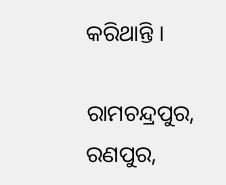କରିଥାନ୍ତି ।

ରାମଚନ୍ଦ୍ରପୁର, ରଣପୁର,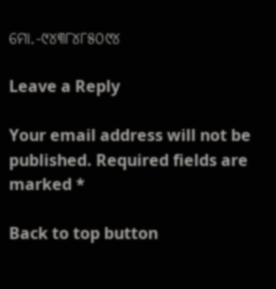ମୋ.-୯୪୩୮୪୮୫୦୯୪

Leave a Reply

Your email address will not be published. Required fields are marked *

Back to top button